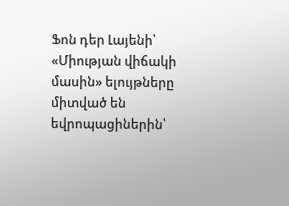Ֆոն դեր Լայենի՝ «Միության վիճակի մասին» ելույթները միտված են եվրոպացիներին՝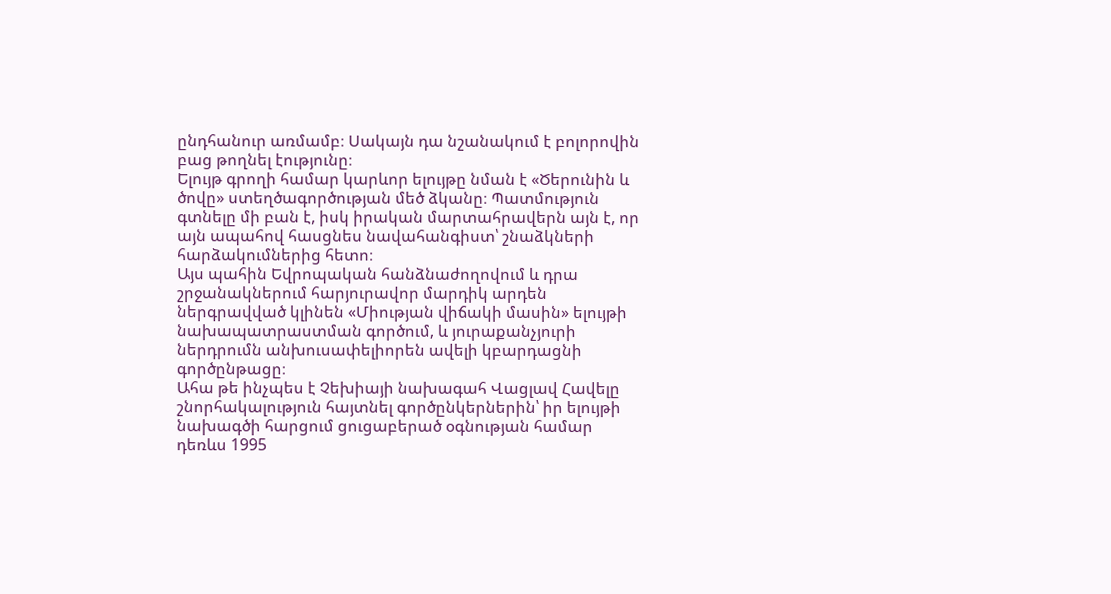ընդհանուր առմամբ։ Սակայն դա նշանակում է բոլորովին բաց թողնել էությունը։
Ելույթ գրողի համար կարևոր ելույթը նման է «Ծերունին և ծովը» ստեղծագործության մեծ ձկանը։ Պատմություն գտնելը մի բան է, իսկ իրական մարտահրավերն այն է, որ այն ապահով հասցնես նավահանգիստ՝ շնաձկների հարձակումներից հետո։
Այս պահին Եվրոպական հանձնաժողովում և դրա շրջանակներում հարյուրավոր մարդիկ արդեն ներգրավված կլինեն «Միության վիճակի մասին» ելույթի նախապատրաստման գործում, և յուրաքանչյուրի ներդրումն անխուսափելիորեն ավելի կբարդացնի գործընթացը։
Ահա թե ինչպես է Չեխիայի նախագահ Վացլավ Հավելը շնորհակալություն հայտնել գործընկերներին՝ իր ելույթի նախագծի հարցում ցուցաբերած օգնության համար դեռևս 1995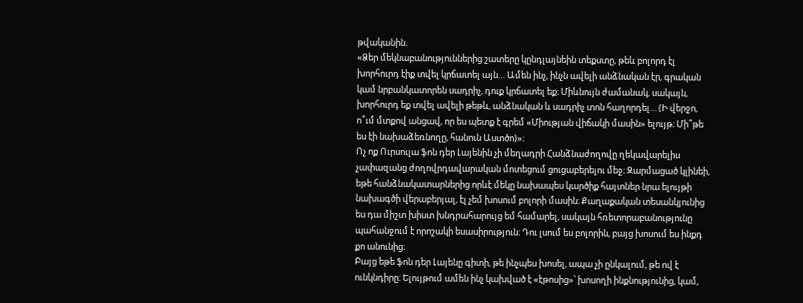թվականին.
«Ձեր մեկնաբանություններից շատերը կընդլայնեին տեքստը, թեև բոլորդ էլ խորհուրդ էիք տվել կրճատել այն… Ամեն ինչ, ինչն ավելի անձնական էր, գրական կամ նրբանկատորեն սադրիչ, դուք կրճատել եք։ Միևնույն ժամանակ, սակայն, խորհուրդ եք տվել ավելի թեթև, անձնական և սադրիչ տոն հաղորդել… (Ի վերջո, ո՞ւմ մտքով անցավ, որ ես պետք է գրեմ «Միության վիճակի մասին» ելույթ։ Մի՞թե ես էի նախաձեռնողը, հանուն Աստծո)»։
Ոչ ոք Ուրսուլա ֆոն դեր Լայենին չի մեղադրի Հանձնաժողովը ղեկավարելիս չափազանց ժողովրդավարական մոտեցում ցուցաբերելու մեջ։ Զարմացած կլինեի, եթե հանձնակատարներից որևէ մեկը նախապես կարծիք հայտներ նրա ելույթի նախագծի վերաբերյալ, էլ չեմ խոսում բոլորի մասին։ Քաղաքական տեսանկյունից ես դա միշտ խիստ խնդրահարույց եմ համարել, սակայն հռետորաբանությունը պահանջում է որոշակի եսասիրություն։ Դու լսում ես բոլորին, բայց խոսում ես ինքդ քո անունից։
Բայց եթե ֆոն դեր Լայենը գիտի, թե ինչպես խոսել, ապա չի ընկալում, թե ով է ունկնդիրը։ Ելույթում ամեն ինչ կախված է «էթոսից»՝ խոսողի ինքնությունից, կամ,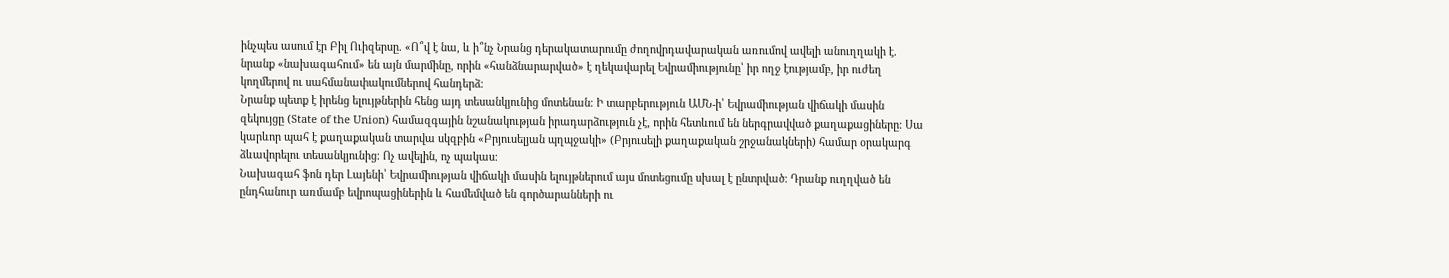ինչպես ասում էր Բիլ Ուիզերսը. «Ո՞վ է նա, և ի՞նչ Նրանց դերակատարումը ժողովրդավարական առումով ավելի անուղղակի է. նրանք «նախագահում» են այն մարմինը, որին «հանձնարարված» է ղեկավարել Եվրամիությունը՝ իր ողջ էությամբ, իր ուժեղ կողմերով ու սահմանափակումներով հանդերձ։
Նրանք պետք է իրենց ելույթներին հենց այդ տեսանկյունից մոտենան։ Ի տարբերություն ԱՄՆ-ի՝ Եվրամիության վիճակի մասին զեկույցը (State of the Union) համազգային նշանակության իրադարձություն չէ, որին հետևում են ներգրավված քաղաքացիները։ Սա կարևոր պահ է քաղաքական տարվա սկզբին «Բրյուսելյան պղպջակի» (Բրյուսելի քաղաքական շրջանակների) համար օրակարգ ձևավորելու տեսանկյունից։ Ոչ ավելին, ոչ պակաս։
Նախագահ ֆոն դեր Լայենի՝ Եվրամիության վիճակի մասին ելույթներում այս մոտեցումը սխալ է ընտրված։ Դրանք ուղղված են ընդհանուր առմամբ եվրոպացիներին և համեմված են գործարանների ու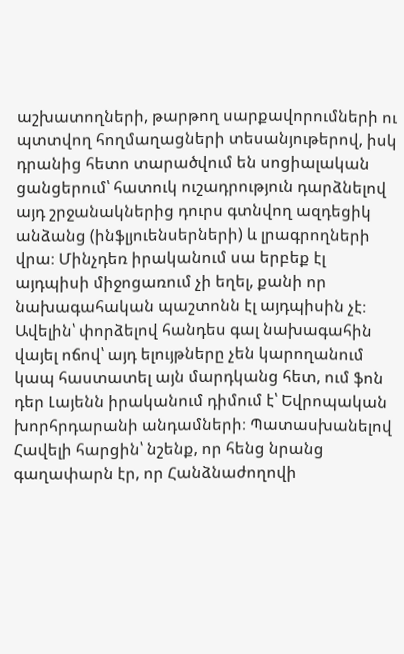աշխատողների, թարթող սարքավորումների ու պտտվող հողմաղացների տեսանյութերով, իսկ դրանից հետո տարածվում են սոցիալական ցանցերում՝ հատուկ ուշադրություն դարձնելով այդ շրջանակներից դուրս գտնվող ազդեցիկ անձանց (ինֆլյուենսերների) և լրագրողների վրա։ Մինչդեռ իրականում սա երբեք էլ այդպիսի միջոցառում չի եղել, քանի որ նախագահական պաշտոնն էլ այդպիսին չէ։
Ավելին՝ փորձելով հանդես գալ նախագահին վայել ոճով՝ այդ ելույթները չեն կարողանում կապ հաստատել այն մարդկանց հետ, ում ֆոն դեր Լայենն իրականում դիմում է՝ Եվրոպական խորհրդարանի անդամների։ Պատասխանելով Հավելի հարցին՝ նշենք, որ հենց նրանց գաղափարն էր, որ Հանձնաժողովի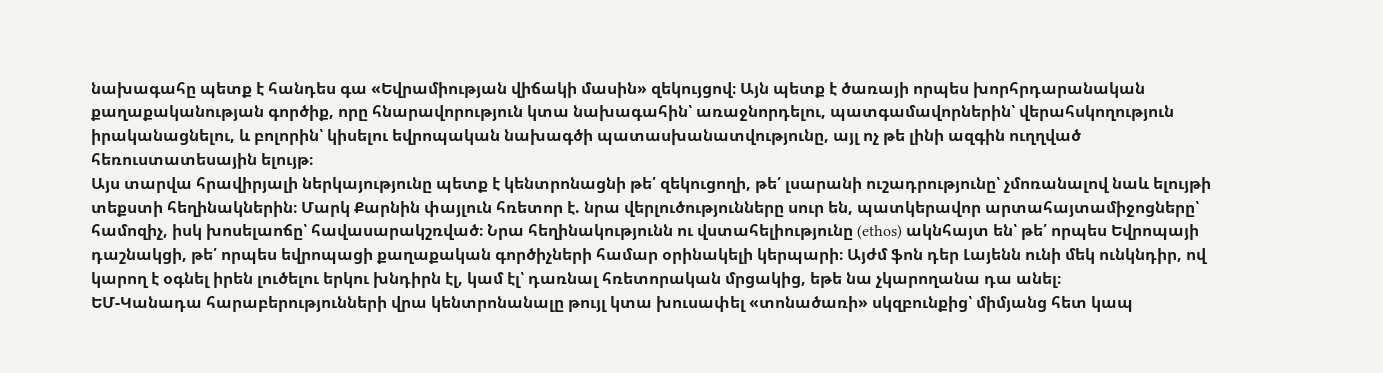նախագահը պետք է հանդես գա «Եվրամիության վիճակի մասին» զեկույցով։ Այն պետք է ծառայի որպես խորհրդարանական քաղաքականության գործիք, որը հնարավորություն կտա նախագահին՝ առաջնորդելու, պատգամավորներին՝ վերահսկողություն իրականացնելու, և բոլորին՝ կիսելու եվրոպական նախագծի պատասխանատվությունը, այլ ոչ թե լինի ազգին ուղղված հեռուստատեսային ելույթ։
Այս տարվա հրավիրյալի ներկայությունը պետք է կենտրոնացնի թե՛ զեկուցողի, թե՛ լսարանի ուշադրությունը՝ չմոռանալով նաև ելույթի տեքստի հեղինակներին։ Մարկ Քարնին փայլուն հռետոր է. նրա վերլուծությունները սուր են, պատկերավոր արտահայտամիջոցները՝ համոզիչ, իսկ խոսելաոճը՝ հավասարակշռված։ Նրա հեղինակությունն ու վստահելիությունը (ethos) ակնհայտ են՝ թե՛ որպես Եվրոպայի դաշնակցի, թե՛ որպես եվրոպացի քաղաքական գործիչների համար օրինակելի կերպարի։ Այժմ ֆոն դեր Լայենն ունի մեկ ունկնդիր, ով կարող է օգնել իրեն լուծելու երկու խնդիրն էլ, կամ էլ՝ դառնալ հռետորական մրցակից, եթե նա չկարողանա դա անել։
ԵՄ-Կանադա հարաբերությունների վրա կենտրոնանալը թույլ կտա խուսափել «տոնածառի» սկզբունքից՝ միմյանց հետ կապ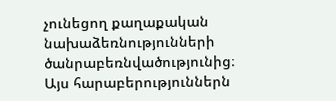չունեցող քաղաքական նախաձեռնությունների ծանրաբեռնվածությունից։ Այս հարաբերություններն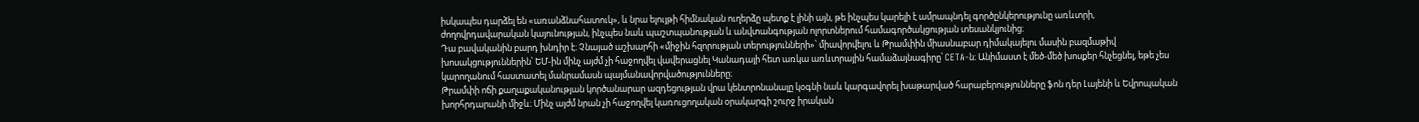իսկապես դարձել են «առանձնահատուկ», և նրա ելույթի հիմնական ուղերձը պետք է լինի այն, թե ինչպես կարելի է ամրապնդել գործընկերությունը առևտրի, ժողովրդավարական կայունության, ինչպես նաև պաշտպանության և անվտանգության ոլորտներում համագործակցության տեսանկյունից։
Դա բավականին բարդ խնդիր է։ Չնայած աշխարհի «միջին հզորության տերությունների»՝ միավորվելու և Թրամփին միասնաբար դիմակայելու մասին բազմաթիվ խոսակցություններին՝ ԵՄ-ին մինչ այժմ չի հաջողվել վավերացնել Կանադայի հետ առկա առևտրային համաձայնագիրը՝ CETA-ն։ Անիմաստ է մեծ-մեծ խոսքեր հնչեցնել, եթե չես կարողանում հաստատել մանրամասն պայմանավորվածությունները։
Թրամփի ոճի քաղաքականության կործանարար ազդեցության վրա կենտրոնանալը կօգնի նաև կարգավորել խաթարված հարաբերությունները ֆոն դեր Լայենի և Եվրոպական խորհրդարանի միջև։ Մինչ այժմ նրան չի հաջողվել կառուցողական օրակարգի շուրջ իրական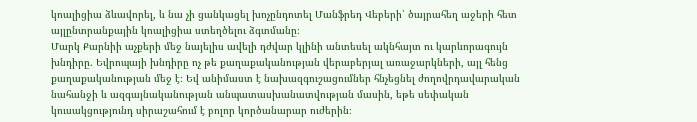կոալիցիա ձևավորել, և նա չի ցանկացել խոչընդոտել Մանֆրեդ Վեբերի՝ ծայրահեղ աջերի հետ այլընտրանքային կոալիցիա ստեղծելու ձգտմանը։
Մարկ Քարնիի աչքերի մեջ նայելիս ավելի դժվար կլինի անտեսել ակնհայտ ու կարևորագույն խնդիրը. Եվրոպայի խնդիրը ոչ թե քաղաքականության վերաբերյալ առաջարկների, այլ հենց քաղաքականության մեջ է։ Եվ անիմաստ է նախազգուշացումներ հնչեցնել ժողովրդավարական նահանջի և ազգայնականության անպատասխանատվության մասին, եթե սեփական կուսակցությունդ սիրաշահում է բոլոր կործանարար ուժերին։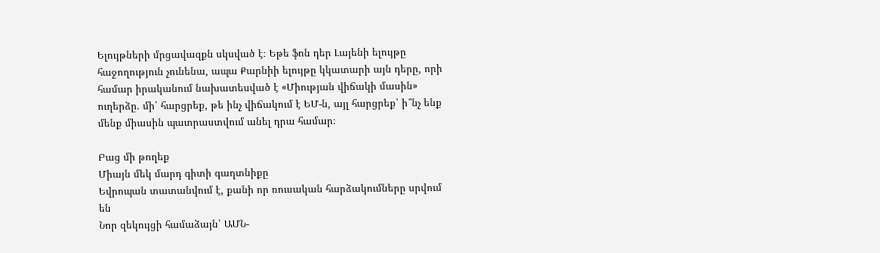Ելույթների մրցավազքն սկսված է։ Եթե ֆոն դեր Լայենի ելույթը հաջողություն չունենա, ապա Քարնիի ելույթը կկատարի այն դերը, որի համար իրականում նախատեսված է «Միության վիճակի մասին» ուղերձը. մի՛ հարցրեք, թե ինչ վիճակում է ԵՄ-ն, այլ հարցրեք՝ ի՞նչ ենք մենք միասին պատրաստվում անել դրա համար։

Բաց մի թողեք
Միայն մեկ մարդ գիտի գաղտնիքը
Եվրոպան տատանվում է, քանի որ ռուսական հարձակումները սրվում են
Նոր զեկույցի համաձայն՝ ԱՄՆ-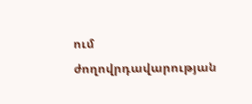ում ժողովրդավարության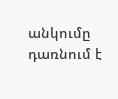անկումը դառնում է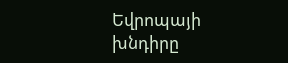Եվրոպայի խնդիրը